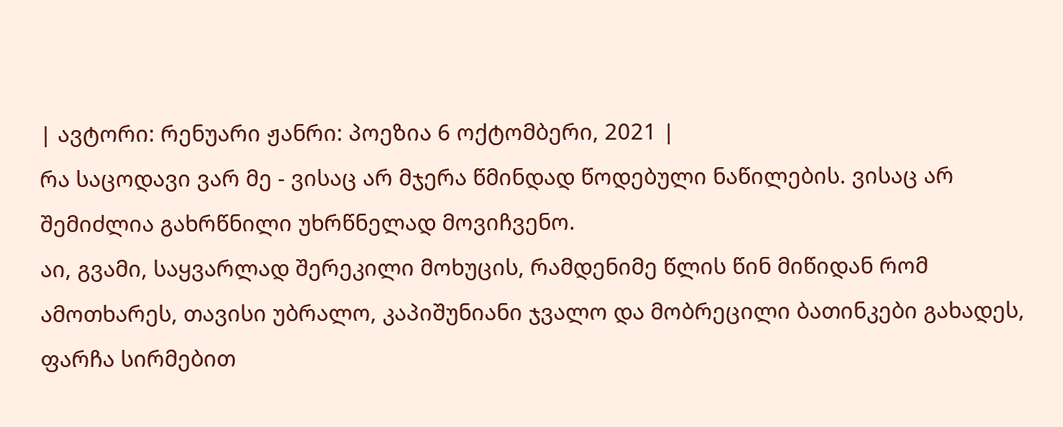| ავტორი: რენუარი ჟანრი: პოეზია 6 ოქტომბერი, 2021 |
რა საცოდავი ვარ მე - ვისაც არ მჯერა წმინდად წოდებული ნაწილების. ვისაც არ შემიძლია გახრწნილი უხრწნელად მოვიჩვენო.
აი, გვამი, საყვარლად შერეკილი მოხუცის, რამდენიმე წლის წინ მიწიდან რომ ამოთხარეს, თავისი უბრალო, კაპიშუნიანი ჯვალო და მობრეცილი ბათინკები გახადეს, ფარჩა სირმებით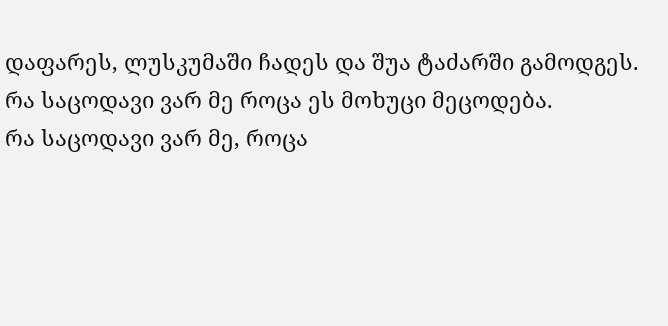დაფარეს, ლუსკუმაში ჩადეს და შუა ტაძარში გამოდგეს.
რა საცოდავი ვარ მე როცა ეს მოხუცი მეცოდება.
რა საცოდავი ვარ მე, როცა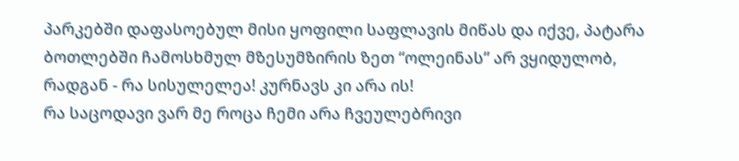პარკებში დაფასოებულ მისი ყოფილი საფლავის მიწას და იქვე, პატარა ბოთლებში ჩამოსხმულ მზესუმზირის ზეთ “ოლეინას” არ ვყიდულობ, რადგან - რა სისულელეა! კურნავს კი არა ის!
რა საცოდავი ვარ მე როცა ჩემი არა ჩვეულებრივი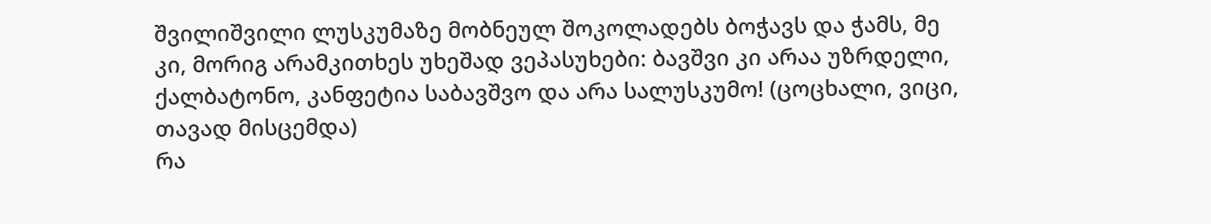შვილიშვილი ლუსკუმაზე მობნეულ შოკოლადებს ბოჭავს და ჭამს, მე კი, მორიგ არამკითხეს უხეშად ვეპასუხები: ბავშვი კი არაა უზრდელი, ქალბატონო, კანფეტია საბავშვო და არა სალუსკუმო! (ცოცხალი, ვიცი, თავად მისცემდა)
რა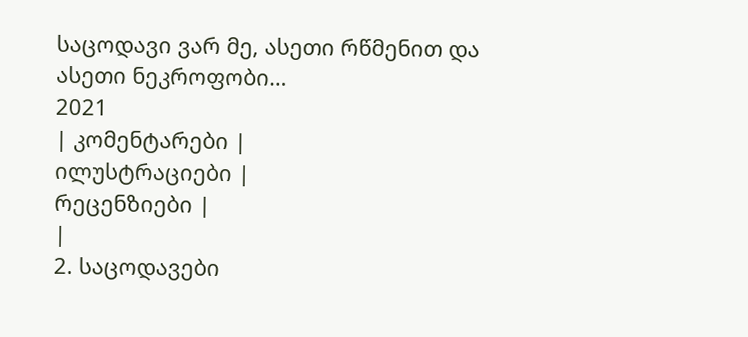საცოდავი ვარ მე, ასეთი რწმენით და ასეთი ნეკროფობი…
2021
| კომენტარები |
ილუსტრაციები |
რეცენზიები |
|
2. საცოდავები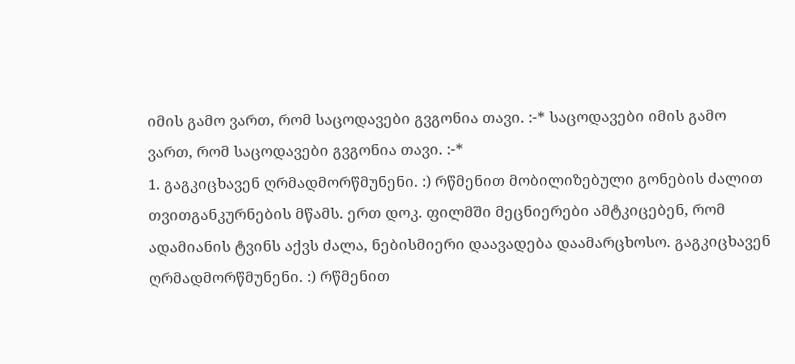იმის გამო ვართ, რომ საცოდავები გვგონია თავი. :-* საცოდავები იმის გამო ვართ, რომ საცოდავები გვგონია თავი. :-*
1. გაგკიცხავენ ღრმადმორწმუნენი. :) რწმენით მობილიზებული გონების ძალით თვითგანკურნების მწამს. ერთ დოკ. ფილმში მეცნიერები ამტკიცებენ, რომ ადამიანის ტვინს აქვს ძალა, ნებისმიერი დაავადება დაამარცხოსო. გაგკიცხავენ ღრმადმორწმუნენი. :) რწმენით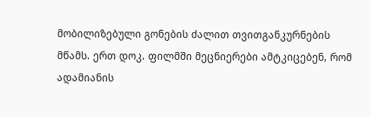მობილიზებული გონების ძალით თვითგანკურნების მწამს. ერთ დოკ. ფილმში მეცნიერები ამტკიცებენ, რომ ადამიანის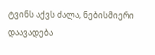ტვინს აქვს ძალა, ნებისმიერი დაავადება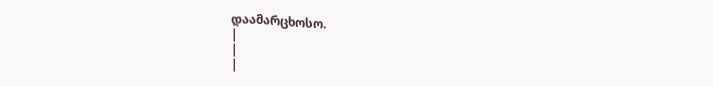დაამარცხოსო.
|
|
|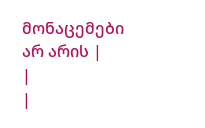მონაცემები არ არის |
|
|